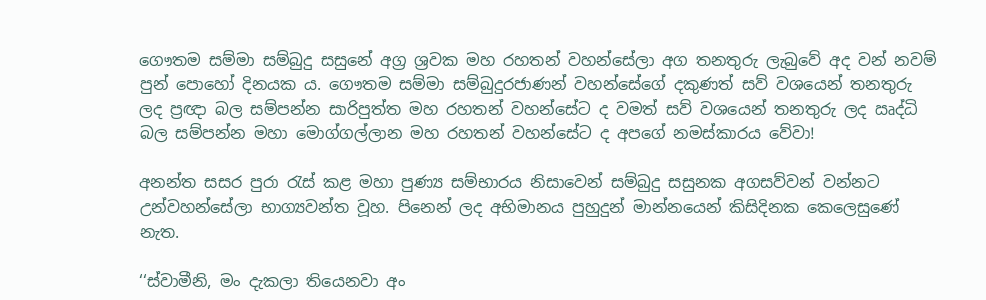ගෞතම සම්මා සම්බුදු සසුනේ අග්‍ර ශ්‍රවක මහ රහතන් වහන්සේලා අග තනතුරු ලැබුවේ අද වන් නවම් පුන් පොහෝ දිනයක ය. ගෞතම සම්මා සම්බුදුරජාණන් වහන්සේගේ දකුණත් සව් වශයෙන් තනතුරු ලද ප්‍රඥා බල සම්පන්න සාරිපුත්ත මහ රහතන් වහන්සේට ද වමත් සව් වශයෙන් තනතුරු ලද ඍද්ධි බල සම්පන්න මහා මොග්ගල්ලාන මහ රහතන් වහන්සේට ද අපගේ නමස්කාරය වේවා!

අනන්ත සසර පුරා රැස් කළ මහා පුණ්‍ය සම්භාරය නිසාවෙන් සම්බුදු සසුනක අගසව්වන් වන්නට උන්වහන්සේලා භාග්‍යවන්ත වූහ. පිනෙන් ලද අභිමානය පුහුදුන් මාන්නයෙන් කිසිදිනක කෙලෙසුණේ නැත.

‘‘ස්වාමීනි, මං දැකලා තියෙනවා අං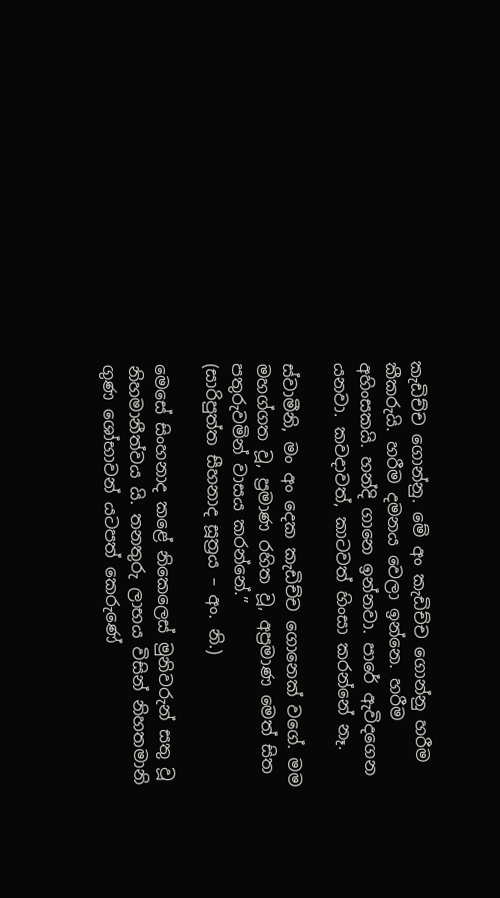කැඩිච්ච ගොන්නු. මේ අං කැඩිච්ච ගොන්නු හරීම කීකරුයි. හරීම දමනය වෙලා ඉන්නෙ. හරීම අහිංසකයි. හන්දි ගානෙ ඉන්නවා. පාරේ ඇවිදගෙන යනවා. කවදාවත්, කාටවත් හිංසා කරන්නේ නෑ.

ස්වාමීනි, මං අං දෙක කැඩිච්ච ගොනෙක් වගේ. මම මහග්ගත වූ, ප්‍රමාණ රහිත වූ, අප්‍රමාණ මෙත් සිත පතුරුවමින් වාසය කරන්නේ.”
(සාරිපුත්ත සීහනාද සූත්‍රය – අං. නි.)

මෙසේ සිංහනාද කළේ නිකෙලෙස් මුනිවරුන් සතු වූ නිහමානීත්වය යි. තනතුරු ලාභය විසින් නිහතමානි ගුණ ශෝභාවන් යටපත් කෙරුණේ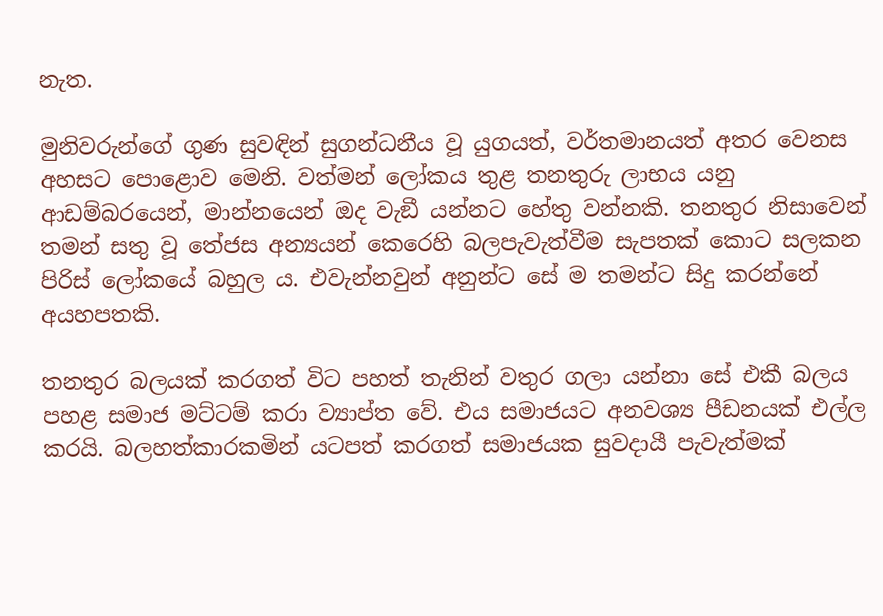නැත.

මුනිවරුන්ගේ ගුණ සුවඳින් සුගන්ධනීය වූ යුගයත්, වර්තමානයත් අතර වෙනස අහසට පොළොව මෙනි. වත්මන් ලෝකය තුළ තනතුරු ලාභය යනු ආඩම්බරයෙන්, මාන්නයෙන් ඔද වැඞී යන්නට හේතු වන්නකි. තනතුර නිසාවෙන් තමන් සතු වූ තේජස අන්‍යයන් කෙරෙහි බලපැවැත්වීම සැපතක් කොට සලකන පිරිස් ලෝකයේ බහුල ය. එවැන්නවුන් අනුන්ට සේ ම තමන්ට සිදු කරන්නේ අයහපතකි.

තනතුර බලයක් කරගත් විට පහත් තැනින් වතුර ගලා යන්නා සේ එකී බලය පහළ සමාජ මට්ටම් කරා ව්‍යාප්ත වේ. එය සමාජයට අනවශ්‍ය පීඩනයක් එල්ල කරයි. බලහත්කාරකමින් යටපත් කරගත් සමාජයක සුවදායී පැවැත්මක්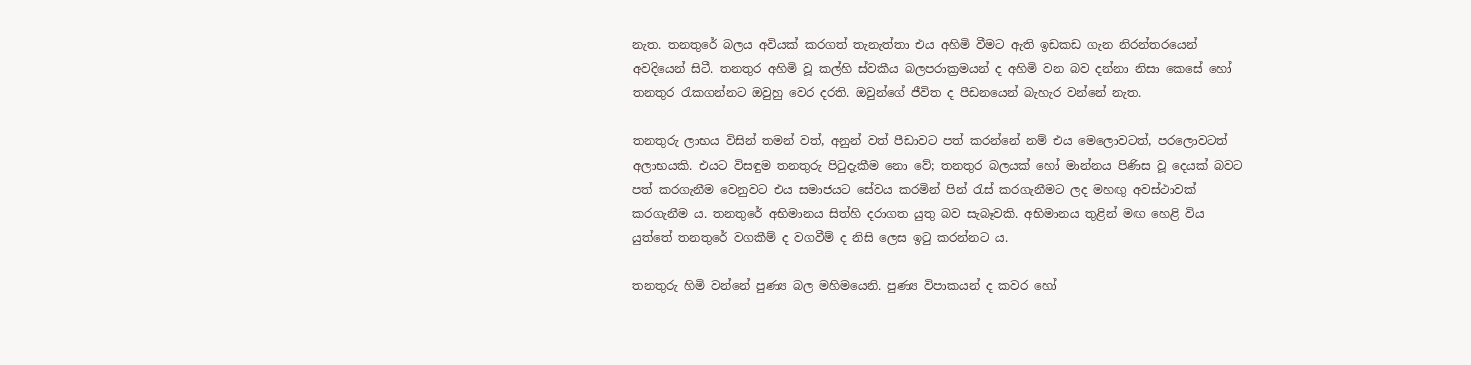නැත. තනතුරේ බලය අවියක් කරගත් තැනැත්තා එය අහිමි වීමට ඇති ඉඩකඩ ගැන නිරන්තරයෙන් අවදියෙන් සිටී. තනතුර අහිමි වූ කල්හි ස්වකීය බලපරාක්‍රමයන් ද අහිමි වන බව දන්නා නිසා කෙසේ හෝ තනතුර රැකගන්නට ඔවුහු වෙර දරති. ඔවුන්ගේ ජීවිත ද පීඩනයෙන් බැහැර වන්නේ නැත.

තනතුරු ලාභය විසින් තමන් වත්, අනුන් වත් පීඩාවට පත් කරන්නේ නම් එය මෙලොවටත්, පරලොවටත් අලාභයකි. එයට විසඳුම තනතුරු පිටුදැකීම නො වේ; තනතුර බලයක් හෝ මාන්නය පිණිස වූ දෙයක් බවට පත් කරගැනීම වෙනුවට එය සමාජයට සේවය කරමින් පින් රැස් කරගැනීමට ලද මහඟු අවස්ථාවක් කරගැනීම ය. තනතුරේ අභිමානය සිත්හි දරාගත යුතු බව සැබෑවකි. අභිමානය තුළින් මඟ හෙළි විය යුත්තේ තනතුරේ වගකීම් ද වගවීම් ද නිසි ලෙස ඉටු කරන්නට ය.

තනතුරු හිමි වන්නේ පුණ්‍ය බල මහිමයෙනි. පුණ්‍ය විපාකයන් ද කවර හෝ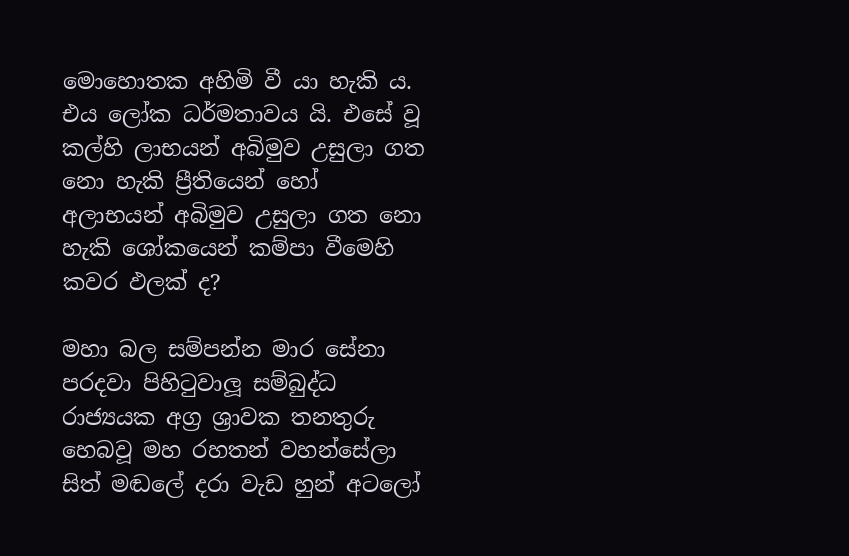මොහොතක අහිමි වී යා හැකි ය. එය ලෝක ධර්මතාවය යි. එසේ වූ කල්හි ලාභයන් අබිමුව උසුලා ගත නො හැකි ප්‍රීතියෙන් හෝ අලාභයන් අබිමුව උසුලා ගත නො හැකි ශෝකයෙන් කම්පා වීමෙහි කවර ඵලක් ද?

මහා බල සම්පන්න මාර සේනා පරදවා පිහිටුවාලූ සම්බුද්ධ රාජ්‍යයක අග්‍ර ශ්‍රාවක තනතුරු හෙබවූ මහ රහතන් වහන්සේලා සිත් මඬලේ දරා වැඩ හුන් අටලෝ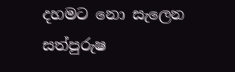දහමට නො සැලෙන සත්පුරුෂ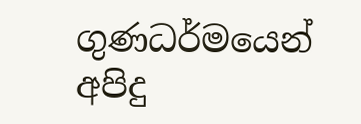ගුණධර්මයෙන් අපිදු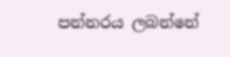පන්නරය ලබන්නේ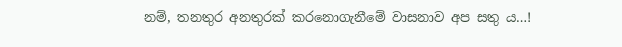නම්, තනතුර අනතුරක් කරනොගැනීමේ වාසනාව අප සතු ය…!